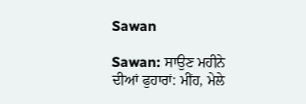Sawan

Sawan: ਸਾਉਣ ਮਹੀਨੇ ਦੀਆਂ ਫੁਹਾਰਾਂ: ਮੀਂਹ, ਮੇਲੇ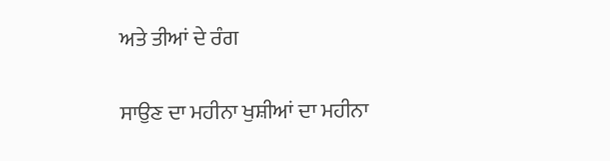ਅਤੇ ਤੀਆਂ ਦੇ ਰੰਗ

ਸਾਉਣ ਦਾ ਮਹੀਨਾ ਖੁਸ਼ੀਆਂ ਦਾ ਮਹੀਨਾ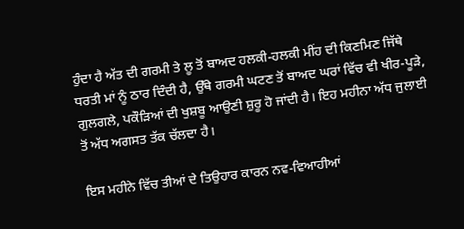ਹੁੰਦਾ ਹੈ ਅੱਤ ਦੀ ਗਰਮੀ ਤੇ ਲੂ ਤੋਂ ਬਾਅਦ ਹਲਕੀ-ਹਲਕੀ ਮੀਂਹ ਦੀ ਕਿਣਮਿਣ ਜਿੱਥੇ ਧਰਤੀ ਮਾਂ ਨੂੰ ਠਾਰ ਦਿੰਦੀ ਹੈ, ਉੱਥੇ ਗਰਮੀ ਘਟਣ ਤੋਂ ਬਾਅਦ ਘਰਾਂ ਵਿੱਚ ਵੀ ਖੀਰ-ਪੂੜੇ, ਗੁਲਗਲੇ, ਪਕੌੜਿਆਂ ਦੀ ਖੁਸ਼ਬੂ ਆਉਣੀ ਸ਼ੁਰੂ ਹੋ ਜਾਂਦੀ ਹੈ। ਇਹ ਮਹੀਨਾ ਅੱਧ ਜੁਲਾਈ ਤੋਂ ਅੱਧ ਅਗਸਤ ਤੱਕ ਚੱਲਦਾ ਹੈ।

ਇਸ ਮਹੀਨੇ ਵਿੱਚ ਤੀਆਂ ਦੇ ਤਿਉਹਾਰ ਕਾਰਨ ਨਵ-ਵਿਆਹੀਆਂ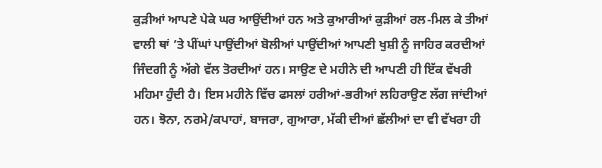ਕੁੜੀਆਂ ਆਪਣੇ ਪੇਕੇ ਘਰ ਆਉਂਦੀਆਂ ਹਨ ਅਤੇ ਕੁਆਰੀਆਂ ਕੁੜੀਆਂ ਰਲ-ਮਿਲ ਕੇ ਤੀਆਂ ਵਾਲੀ ਥਾਂ ’ਤੇ ਪੀਂਘਾਂ ਪਾਉਂਦੀਆਂ ਬੋਲੀਆਂ ਪਾਉਂਦੀਆਂ ਆਪਣੀ ਖੁਸ਼ੀ ਨੂੰ ਜਾਹਿਰ ਕਰਦੀਆਂ ਜਿੰਦਗੀ ਨੂੰ ਅੱਗੇ ਵੱਲ ਤੋਰਦੀਆਂ ਹਨ। ਸਾਉਣ ਦੇ ਮਹੀਨੇ ਦੀ ਆਪਣੀ ਹੀ ਇੱਕ ਵੱਖਰੀ ਮਹਿਮਾ ਹੁੰਦੀ ਹੈ। ਇਸ ਮਹੀਨੇ ਵਿੱਚ ਫਸਲਾਂ ਹਰੀਆਂ-ਭਰੀਆਂ ਲਹਿਰਾਉਣ ਲੱਗ ਜਾਂਦੀਆਂ ਹਨ। ਝੋਨਾ, ਨਰਮੇ/ਕਪਾਹਾਂ, ਬਾਜਰਾ, ਗੁਆਰਾ, ਮੱਕੀ ਦੀਆਂ ਛੱਲੀਆਂ ਦਾ ਵੀ ਵੱਖਰਾ ਹੀ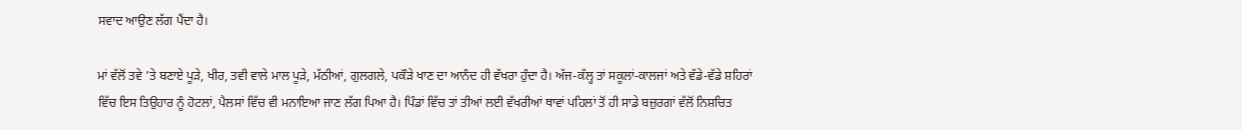ਸਵਾਦ ਆਉਣ ਲੱਗ ਪੈਂਦਾ ਹੈ।

ਮਾਂ ਵੱਲੋਂ ਤਵੇ ’ਤੇ ਬਣਾਏ ਪੂੜੇ, ਖੀਰ, ਤਵੀ ਵਾਲੇ ਮਾਲ ਪੂੜੇ, ਮੱਠੀਆਂ, ਗੁਲਗਲੇ, ਪਕੌੜੇ ਖਾਣ ਦਾ ਆਨੰਦ ਹੀ ਵੱਖਰਾ ਹੁੰਦਾ ਹੈ। ਅੱਜ-ਕੱਲ੍ਹ ਤਾਂ ਸਕੂਲਾਂ-ਕਾਲਜਾਂ ਅਤੇ ਵੱਡੇ-ਵੱਡੇ ਸ਼ਹਿਰਾਂ ਵਿੱਚ ਇਸ ਤਿਉਹਾਰ ਨੂੰ ਹੋਟਲਾਂ, ਪੈਲਸਾਂ ਵਿੱਚ ਵੀ ਮਨਾਇਆ ਜਾਣ ਲੱਗ ਪਿਆ ਹੈ। ਪਿੰਡਾਂ ਵਿੱਚ ਤਾਂ ਤੀਆਂ ਲਈ ਵੱਖਰੀਆਂ ਥਾਵਾਂ ਪਹਿਲਾਂ ਤੋਂ ਹੀ ਸਾਡੇ ਬਜ਼ੁਰਗਾਂ ਵੱਲੋਂ ਨਿਸ਼ਚਿਤ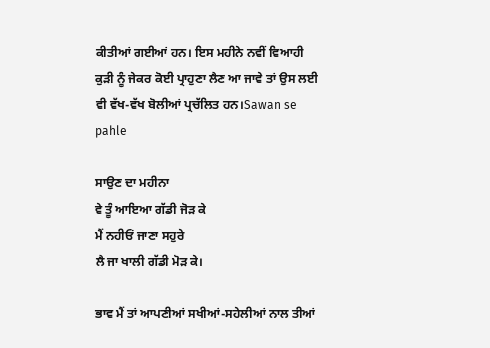ਕੀਤੀਆਂ ਗਈਆਂ ਹਨ। ਇਸ ਮਹੀਨੇ ਨਵੀਂ ਵਿਆਹੀ ਕੁੜੀ ਨੂੰ ਜੇਕਰ ਕੋਈ ਪ੍ਰਾਹੁਣਾ ਲੈਣ ਆ ਜਾਵੇ ਤਾਂ ਉਸ ਲਈ ਵੀ ਵੱਖ-ਵੱਖ ਬੋਲੀਆਂ ਪ੍ਰਚੱਲਿਤ ਹਨ।Sawan se pahle

ਸਾਉਣ ਦਾ ਮਹੀਨਾ
ਵੇ ਤੂੰ ਆਇਆ ਗੱਡੀ ਜੋੜ ਕੇ
ਮੈਂ ਨਹੀਓਂ ਜਾਣਾ ਸਹੁਰੇ
ਲੈ ਜਾ ਖਾਲੀ ਗੱਡੀ ਮੋੜ ਕੇ।

ਭਾਵ ਮੈਂ ਤਾਂ ਆਪਣੀਆਂ ਸਖੀਆਂ-ਸਹੇਲੀਆਂ ਨਾਲ ਤੀਆਂ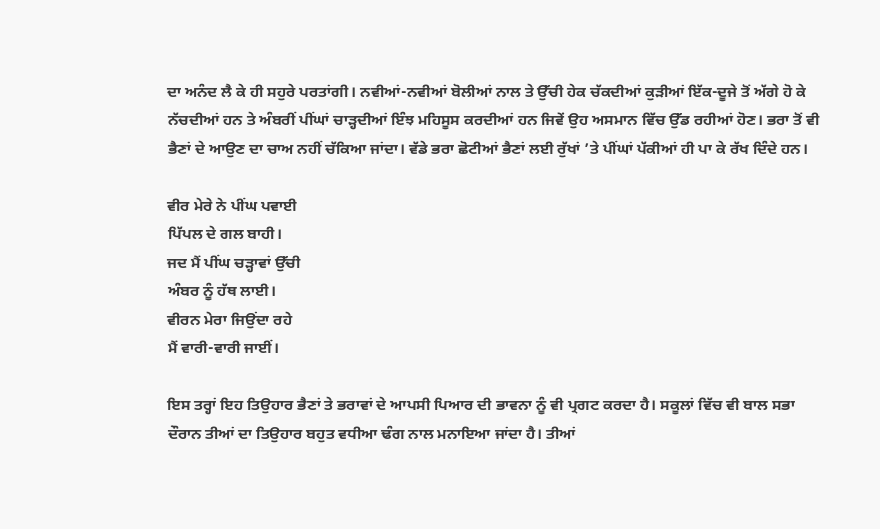ਦਾ ਅਨੰਦ ਲੈ ਕੇ ਹੀ ਸਹੁਰੇ ਪਰਤਾਂਗੀ। ਨਵੀਆਂ-ਨਵੀਆਂ ਬੋਲੀਆਂ ਨਾਲ ਤੇ ਉੱਚੀ ਹੇਕ ਚੱਕਦੀਆਂ ਕੁੜੀਆਂ ਇੱਕ-ਦੂਜੇ ਤੋਂ ਅੱਗੇ ਹੋ ਕੇ ਨੱਚਦੀਆਂ ਹਨ ਤੇ ਅੰਬਰੀਂ ਪੀਂਘਾਂ ਚਾੜ੍ਹਦੀਆਂ ਇੰਝ ਮਹਿਸੂਸ ਕਰਦੀਆਂ ਹਨ ਜਿਵੇਂ ਉਹ ਅਸਮਾਨ ਵਿੱਚ ਉੱਡ ਰਹੀਆਂ ਹੋਣ। ਭਰਾ ਤੋਂ ਵੀ ਭੈਣਾਂ ਦੇ ਆਉਣ ਦਾ ਚਾਅ ਨਹੀਂ ਚੱਕਿਆ ਜਾਂਦਾ। ਵੱਡੇ ਭਰਾ ਛੋਟੀਆਂ ਭੈਣਾਂ ਲਈ ਰੁੱਖਾਂ ’ਤੇ ਪੀਂਘਾਂ ਪੱਕੀਆਂ ਹੀ ਪਾ ਕੇ ਰੱਖ ਦਿੰਦੇ ਹਨ।

ਵੀਰ ਮੇਰੇ ਨੇ ਪੀਂਘ ਪਵਾਈ
ਪਿੱਪਲ ਦੇ ਗਲ ਬਾਹੀ।
ਜਦ ਮੈਂ ਪੀਂਘ ਚੜ੍ਹਾਵਾਂ ਉੱਚੀ
ਅੰਬਰ ਨੂੰ ਹੱਥ ਲਾਈ।
ਵੀਰਨ ਮੇਰਾ ਜਿਉਂਦਾ ਰਹੇ
ਮੈਂ ਵਾਰੀ-ਵਾਰੀ ਜਾਈਂ।

ਇਸ ਤਰ੍ਹਾਂ ਇਹ ਤਿਉਹਾਰ ਭੈਣਾਂ ਤੇ ਭਰਾਵਾਂ ਦੇ ਆਪਸੀ ਪਿਆਰ ਦੀ ਭਾਵਨਾ ਨੂੰ ਵੀ ਪ੍ਰਗਟ ਕਰਦਾ ਹੈ। ਸਕੂਲਾਂ ਵਿੱਚ ਵੀ ਬਾਲ ਸਭਾ ਦੌਰਾਨ ਤੀਆਂ ਦਾ ਤਿਉਹਾਰ ਬਹੁਤ ਵਧੀਆ ਢੰਗ ਨਾਲ ਮਨਾਇਆ ਜਾਂਦਾ ਹੈ। ਤੀਆਂ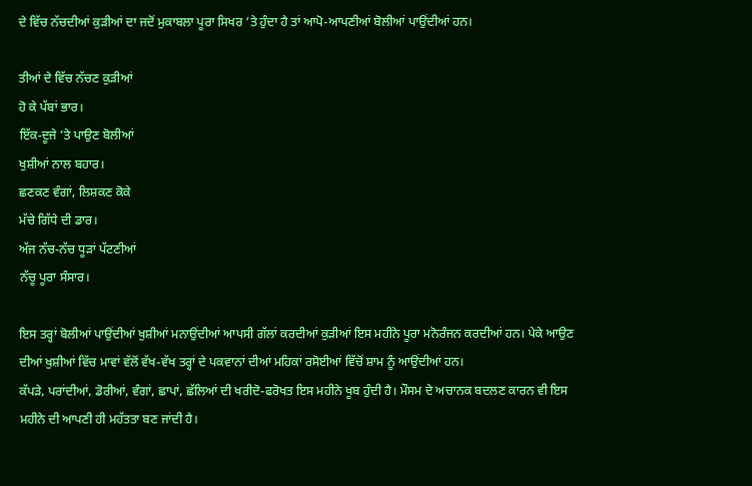ਦੇ ਵਿੱਚ ਨੱਚਦੀਆਂ ਕੁੜੀਆਂ ਦਾ ਜਦੋਂ ਮੁਕਾਬਲਾ ਪੂਰਾ ਸਿਖਰ ’ਤੇ ਹੁੰਦਾ ਹੈ ਤਾਂ ਆਪੋ-ਆਪਣੀਆਂ ਬੋਲੀਆਂ ਪਾਉਂਦੀਆਂ ਹਨ।

ਤੀਆਂ ਦੇ ਵਿੱਚ ਨੱਚਣ ਕੁੜੀਆਂ
ਹੋ ਕੇ ਪੱਬਾਂ ਭਾਰ।
ਇੱਕ-ਦੂਜੇ ’ਤੇ ਪਾਉਣ ਬੋਲੀਆਂ
ਖੁਸ਼ੀਆਂ ਨਾਲ ਬਹਾਰ।
ਛਣਕਣ ਵੰਗਾਂ, ਲਿਸ਼ਕਣ ਕੋਕੇ
ਮੱਚੇ ਗਿੱਧੇ ਦੀ ਡਾਰ।
ਅੱਜ ਨੱਚ-ਨੱਚ ਧੂੜਾਂ ਪੱਟਣੀਆਂ
ਨੱਚੂ ਪੂਰਾ ਸੰਸਾਰ।

ਇਸ ਤਰ੍ਹਾਂ ਬੋਲੀਆਂ ਪਾਉਂਦੀਆਂ ਖੁਸ਼ੀਆਂ ਮਨਾਉਂਦੀਆਂ ਆਪਸੀ ਗੱਲਾਂ ਕਰਦੀਆਂ ਕੁੜੀਆਂ ਇਸ ਮਹੀਨੇ ਪੂਰਾ ਮਨੋਰੰਜਨ ਕਰਦੀਆਂ ਹਨ। ਪੇਕੇ ਆਉਣ ਦੀਆਂ ਖੁਸ਼ੀਆਂ ਵਿੱਚ ਮਾਵਾਂ ਵੱਲੋਂ ਵੱਖ-ਵੱਖ ਤਰ੍ਹਾਂ ਦੇ ਪਕਵਾਨਾਂ ਦੀਆਂ ਮਹਿਕਾਂ ਰਸੋਈਆਂ ਵਿੱਚੋਂ ਸ਼ਾਮ ਨੂੰ ਆਉਂਦੀਆਂ ਹਨ।
ਕੱਪੜੇ, ਪਰਾਂਦੀਆਂ, ਡੋਰੀਆਂ, ਵੰਗਾਂ, ਛਾਪਾਂ, ਛੱਲਿਆਂ ਦੀ ਖਰੀਦੋ-ਫਰੋਖਤ ਇਸ ਮਹੀਨੇ ਖੂਬ ਹੁੰਦੀ ਹੈ। ਮੌਸਮ ਦੇ ਅਚਾਨਕ ਬਦਲਣ ਕਾਰਨ ਵੀ ਇਸ ਮਹੀਨੇ ਦੀ ਆਪਣੀ ਹੀ ਮਹੱਤਤਾ ਬਣ ਜਾਂਦੀ ਹੈ।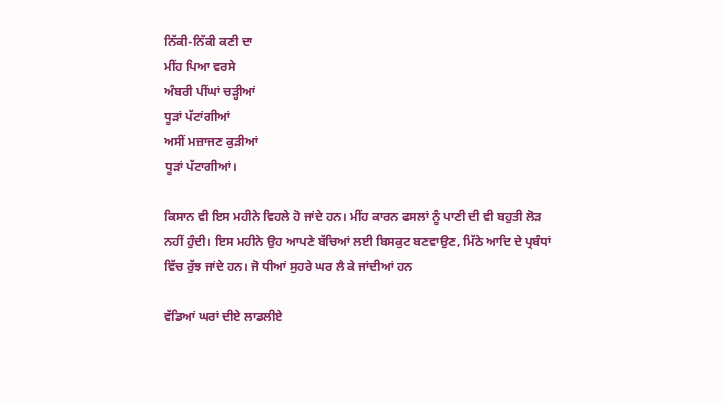ਨਿੱਕੀ-ਨਿੱਕੀ ਕਣੀ ਦਾ
ਮੀਂਹ ਪਿਆ ਵਰਸੇ
ਅੰਬਰੀ ਪੀਂਘਾਂ ਚੜ੍ਹੀਆਂ
ਧੂੜਾਂ ਪੱਟਾਂਗੀਆਂ
ਅਸੀਂ ਮਜ਼ਾਜਣ ਕੁੜੀਆਂ
ਧੂੜਾਂ ਪੱਟਾਗੀਆਂ।

ਕਿਸਾਨ ਵੀ ਇਸ ਮਹੀਨੇ ਵਿਹਲੇ ਹੋ ਜਾਂਦੇ ਹਨ। ਮੀਂਹ ਕਾਰਨ ਫਸਲਾਂ ਨੂੰ ਪਾਣੀ ਦੀ ਵੀ ਬਹੁਤੀ ਲੋੜ ਨਹੀਂ ਹੁੰਦੀ। ਇਸ ਮਹੀਨੇ ਉਹ ਆਪਣੇ ਬੱਚਿਆਂ ਲਈ ਬਿਸਕੁਟ ਬਣਵਾਉਣ, ਮਿੱਠੇ ਆਦਿ ਦੇ ਪ੍ਰਬੰਧਾਂ ਵਿੱਚ ਰੁੱਝ ਜਾਂਦੇ ਹਨ। ਜੋ ਧੀਆਂ ਸੁਹਰੇ ਘਰ ਲੈ ਕੇ ਜਾਂਦੀਆਂ ਹਨ

ਵੱਡਿਆਂ ਘਰਾਂ ਦੀਏ ਲਾਡਲੀਏ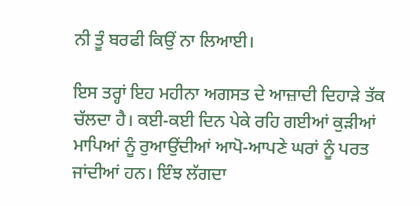ਨੀ ਤੂੰ ਬਰਫੀ ਕਿਉਂ ਨਾ ਲਿਆਈ।

ਇਸ ਤਰ੍ਹਾਂ ਇਹ ਮਹੀਨਾ ਅਗਸਤ ਦੇ ਆਜ਼ਾਦੀ ਦਿਹਾੜੇ ਤੱਕ ਚੱਲਦਾ ਹੈ। ਕਈ-ਕਈ ਦਿਨ ਪੇਕੇ ਰਹਿ ਗਈਆਂ ਕੁੜੀਆਂ ਮਾਪਿਆਂ ਨੂੰ ਰੁਆਉਂਦੀਆਂ ਆਪੋ-ਆਪਣੇ ਘਰਾਂ ਨੂੰ ਪਰਤ ਜਾਂਦੀਆਂ ਹਨ। ਇੰਝ ਲੱਗਦਾ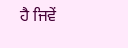ਹੈ ਜਿਵੇਂ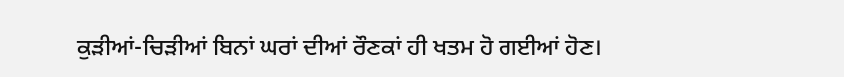ਕੁੜੀਆਂ-ਚਿੜੀਆਂ ਬਿਨਾਂ ਘਰਾਂ ਦੀਆਂ ਰੌਣਕਾਂ ਹੀ ਖਤਮ ਹੋ ਗਈਆਂ ਹੋਣ।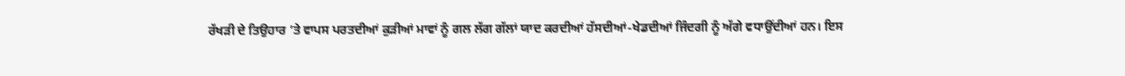ਰੱਖੜੀ ਦੇ ਤਿਉਹਾਰ ’ਤੇ ਵਾਪਸ ਪਰਤਦੀਆਂ ਕੁੜੀਆਂ ਮਾਵਾਂ ਨੂੰ ਗਲ ਲੱਗ ਗੱਲਾਂ ਯਾਦ ਕਰਦੀਆਂ ਹੱਸਦੀਆਂ-ਖੇਡਦੀਆਂ ਜਿੰਦਗੀ ਨੂੰ ਅੱਗੇ ਵਧਾਉਂਦੀਆਂ ਹਨ। ਇਸ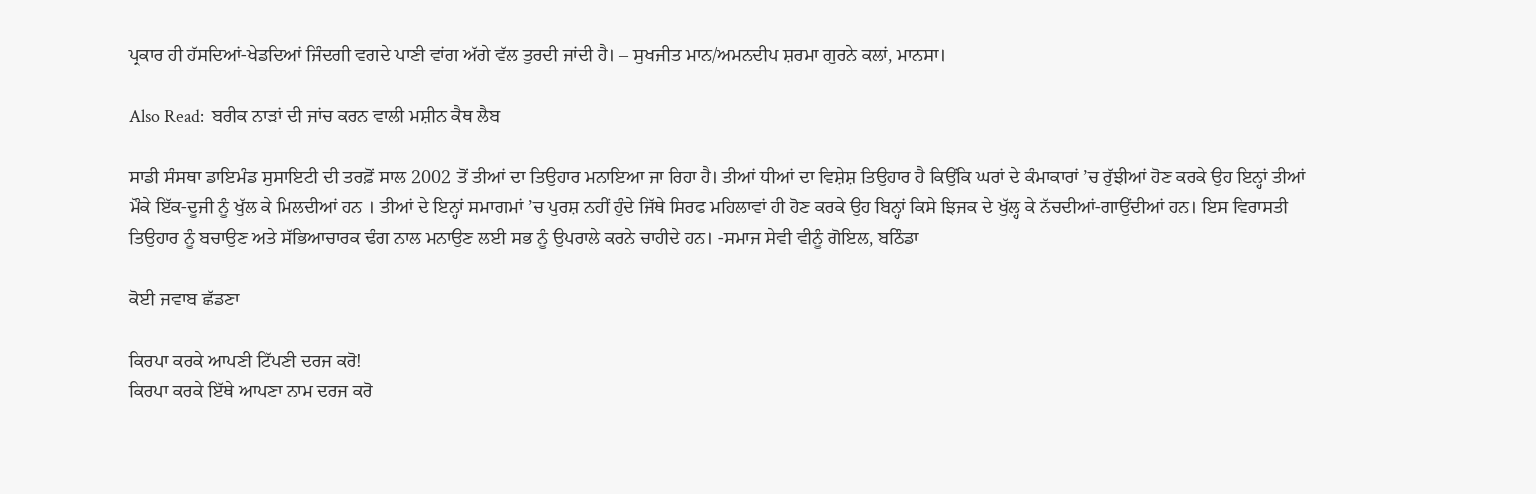ਪ੍ਰਕਾਰ ਹੀ ਹੱਸਦਿਆਂ-ਖੇਡਦਿਆਂ ਜਿੰਦਗੀ ਵਗਦੇ ਪਾਣੀ ਵਾਂਗ ਅੱਗੇ ਵੱਲ ਤੁਰਦੀ ਜਾਂਦੀ ਹੈ। – ਸੁਖਜੀਤ ਮਾਨ/ਅਮਨਦੀਪ ਸ਼ਰਮਾ ਗੁਰਨੇ ਕਲਾਂ, ਮਾਨਸਾ।

Also Read:  ਬਰੀਕ ਨਾੜਾਂ ਦੀ ਜਾਂਚ ਕਰਨ ਵਾਲੀ ਮਸ਼ੀਨ ਕੈਥ ਲੈਬ

ਸਾਡੀ ਸੰਸਥਾ ਡਾਇਮੰਡ ਸੁਸਾਇਟੀ ਦੀ ਤਰਫ਼ੋਂ ਸਾਲ 2002 ਤੋਂ ਤੀਆਂ ਦਾ ਤਿਉਹਾਰ ਮਨਾਇਆ ਜਾ ਰਿਹਾ ਹੈ। ਤੀਆਂ ਧੀਆਂ ਦਾ ਵਿਸ਼ੇਸ਼ ਤਿਉਹਾਰ ਹੈ ਕਿਉਂਕਿ ਘਰਾਂ ਦੇ ਕੰਮਾਕਾਰਾਂ ’ਚ ਰੁੱਝੀਆਂ ਹੋਣ ਕਰਕੇ ਉਹ ਇਨ੍ਹਾਂ ਤੀਆਂ ਮੌਕੇ ਇੱਕ-ਦੂਜੀ ਨੂੰ ਖੁੱਲ ਕੇ ਮਿਲਦੀਆਂ ਹਨ । ਤੀਆਂ ਦੇ ਇਨ੍ਹਾਂ ਸਮਾਗਮਾਂ ’ਚ ਪੁਰਸ਼ ਨਹੀਂ ਹੁੰਦੇ ਜਿੱਥੇ ਸਿਰਫ ਮਹਿਲਾਵਾਂ ਹੀ ਹੋਣ ਕਰਕੇ ਉਹ ਬਿਨ੍ਹਾਂ ਕਿਸੇ ਝਿਜਕ ਦੇ ਖੁੱਲ੍ਹ ਕੇ ਨੱਚਦੀਆਂ-ਗਾਉਂਦੀਆਂ ਹਨ। ਇਸ ਵਿਰਾਸਤੀ ਤਿਉਹਾਰ ਨੂੰ ਬਚਾਉਣ ਅਤੇ ਸੱਭਿਆਚਾਰਕ ਢੰਗ ਨਾਲ ਮਨਾਉਣ ਲਈ ਸਭ ਨੂੰ ਉਪਰਾਲੇ ਕਰਨੇ ਚਾਹੀਦੇ ਹਨ। -ਸਮਾਜ ਸੇਵੀ ਵੀਨੂੰ ਗੋਇਲ, ਬਠਿੰਡਾ

ਕੋਈ ਜਵਾਬ ਛੱਡਣਾ

ਕਿਰਪਾ ਕਰਕੇ ਆਪਣੀ ਟਿੱਪਣੀ ਦਰਜ ਕਰੋ!
ਕਿਰਪਾ ਕਰਕੇ ਇੱਥੇ ਆਪਣਾ ਨਾਮ ਦਰਜ ਕਰੋ